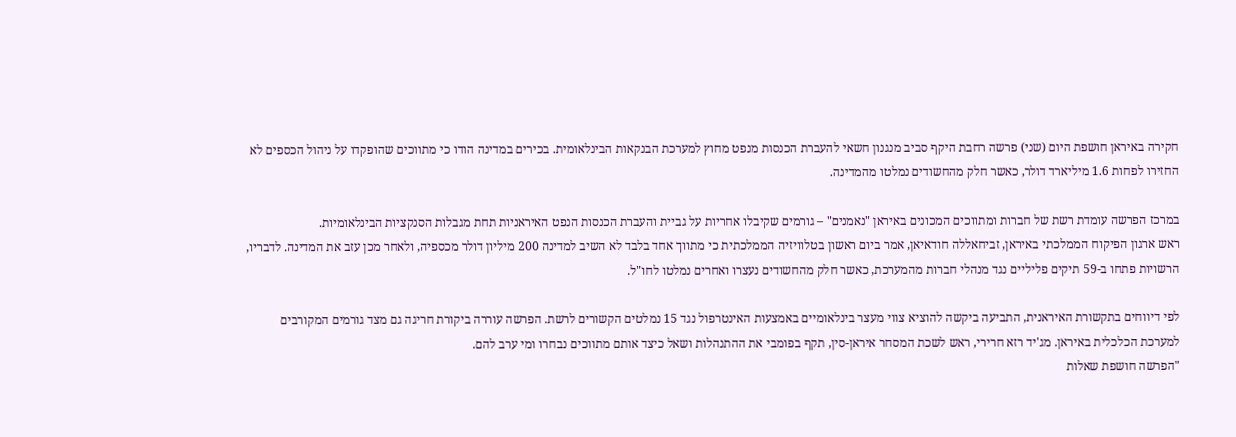חקירה באיראן חושפת היום (שני) פרשה רחבת היקף סביב מנגנון חשאי להעברת הכנסות מנפט מחוץ למערכת הבנקאות הבינלאומית. בכירים במדינה הודו כי מתווכים שהופקדו על ניהול הכספים לא החזירו לפחות 1.6 מיליארד דולר, כאשר חלק מהחשודים נמלטו מהמדינה.

במרכז הפרשה עומדת רשת של חברות ומתווכים המכונים באיראן "נאמנים" – גורמים שקיבלו אחריות על גביית והעברת הכנסות הנפט האיראניות תחת מגבלות הסנקציות הבינלאומיות.
ראש ארגון הפיקוח הממלכתי באיראן, זביחאללה חודאיאן, אמר ביום ראשון בטלוויזיה הממלכתית כי מתווך אחד בלבד לא השיב למדינה 200 מיליון דולר מכספיה, ולאחר מכן עזב את המדינה. לדבריו, הרשויות פתחו ב-59 תיקים פליליים נגד מנהלי חברות מהמערכת, כאשר חלק מהחשודים נעצרו ואחרים נמלטו לחו"ל.

לפי דיווחים בתקשורת האיראנית, התביעה ביקשה להוציא צווי מעצר בינלאומיים באמצעות האינטרפול נגד 15 נמלטים הקשורים לרשת. הפרשה עוררה ביקורת חריגה גם מצד גורמים המקורבים למערכת הכלכלית באיראן. מג'יד רזא חרירי, ראש לשכת המסחר איראן-סין, תקף בפומבי את ההתנהלות ושאל כיצד אותם מתווכים נבחרו ומי ערב להם.
"הפרשה חושפת שאלות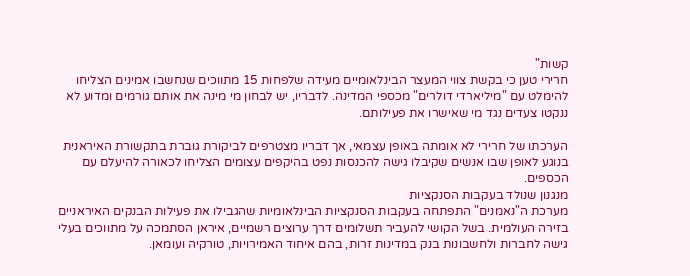קשות"
חרירי טען כי בקשת צווי המעצר הבינלאומיים מעידה שלפחות 15 מתווכים שנחשבו אמינים הצליחו להימלט עם "מיליארדי דולרים" מכספי המדינה. לדבריו, יש לבחון מי מינה את אותם גורמים ומדוע לא ננקטו צעדים נגד מי שאישרו את פעילותם.

הערכתו של חרירי לא אומתה באופן עצמאי, אך דבריו מצטרפים לביקורת גוברת בתקשורת האיראנית בנוגע לאופן שבו אנשים שקיבלו גישה להכנסות נפט בהיקפים עצומים הצליחו לכאורה להיעלם עם הכספים.
מנגנון שנולד בעקבות הסנקציות
מערכת ה"נאמנים" התפתחה בעקבות הסנקציות הבינלאומיות שהגבילו את פעילות הבנקים האיראניים בזירה העולמית. בשל הקושי להעביר תשלומים דרך ערוצים רשמיים, איראן הסתמכה על מתווכים בעלי גישה לחברות ולחשבונות בנק במדינות זרות, בהם איחוד האמירויות, טורקיה ועומאן.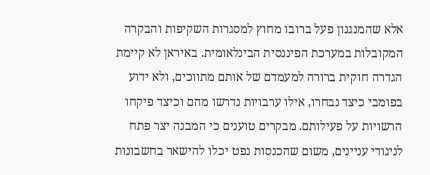אלא שהמנגנון פעל ברובו מחוץ למסגרות השקיפות והבקרה המקובלות במערכת הפיננסית הבינלאומית. באיראן לא קיימת הגדרה חוקית ברורה למעמדם של אותם מתווכים, ולא ידוע בפומבי כיצד נבחרו, אילו ערבויות נדרשו מהם וכיצד פיקחו הרשויות על פעילותם. מבקרים טוענים כי המבנה יצר פתח לניגודי עניינים, משום שהכנסות נפט יכלו להישאר בחשבונות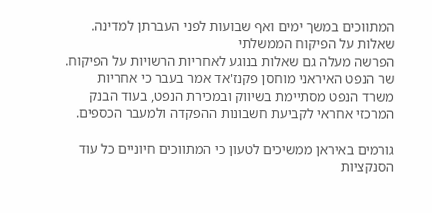המתווכים במשך ימים ואף שבועות לפני העברתן למדינה.
שאלות על הפיקוח הממשלתי
הפרשה מעלה גם שאלות בנוגע לאחריות הרשויות על הפיקוח. שר הנפט האיראני מוחסן פקנז'אד אמר בעבר כי אחריות משרד הנפט מסתיימת בשיווק ובמכירת הנפט, בעוד הבנק המרכזי אחראי לקביעת חשבונות ההפקדה ולמעבר הכספים.

גורמים באיראן ממשיכים לטעון כי המתווכים חיוניים כל עוד הסנקציות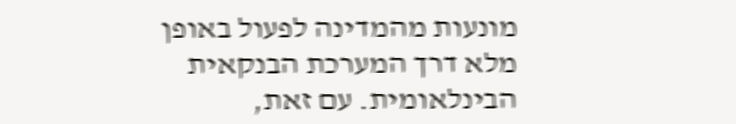מונעות מהמדינה לפעול באופן מלא דרך המערכת הבנקאית הבינלאומית. עם זאת,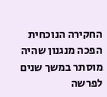החקירה הנוכחית הפכה מנגנון שהיה מוסתר במשך שנים לפרשה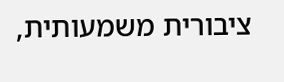ציבורית משמעותית,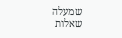שמעלה שאלות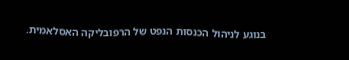בנוגע לניהול הכנסות הנפט של הרפובליקה האסלאמית.